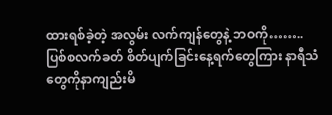ထားရစ်ခဲ့တဲ့ အလွမ်း လက်ကျန်တွေနဲ့ ဘဝကို…….. ပြစ်စလက်ခတ် စိတ်ပျက်ခြင်းနေ့ရက်တွေကြား နာရီသံတွေကိုနာကျည်းမိ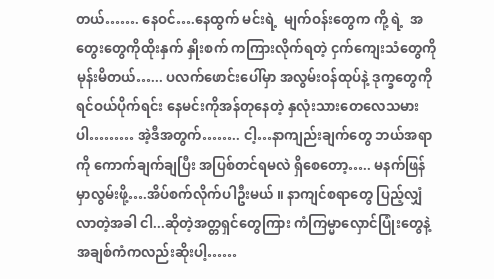တယ်……. နေဝင်….နေထွက် မင်းရဲ့  မျက်ဝန်းတွေက ကို့ ရဲ့  အတွေးတွေကိုထိုးနှက် နှိုးစက် ကကြားလိုက်ရတဲ့ ငှက်ကျေးသံတွေကို မုန်းမိတယ်…... ပလက်ဖောင်းပေါ်မှာ အလွမ်းဝန်ထုပ်နဲ့ ဒုက္ခတွေကိုရင်ဝယ်ပိုက်ရင်း နေမင်းကိုအန်တုနေတဲ့ နှလုံးသားတေလေသမားပါ……… အဲ့ဒီအတွက်…….. ငါ့…နာကျည်းချက်တွေ ဘယ်အရာကို ကောက်ချက်ချပြီး အပြစ်တင်ရမလဲ ရှိစေတော့….. မနက်ဖြန်မှာလွမ်းဖို့….အိပ်စက်လိုက်ပါဦးမယ် ။ နာကျင်စရာတွေ ပြည့်လျှံလာတဲ့အခါ ငါ...ဆိုတဲ့အတ္တရှင်တွေကြား ကံကြမ္မာလှောင်ပြုံးတွေနဲ့ အချစ်ကံကလည်းဆိုးပါ့……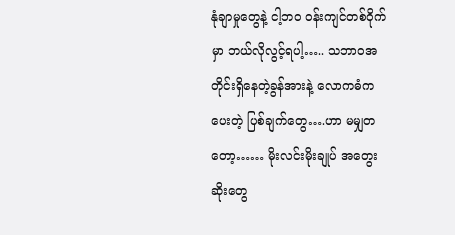နုံချာမှုတွေနဲ့ ငါ့ဘဝ ဝန်းကျင်တစ်ဝိုက်မှာ ဘယ်လိုလွင့်ရပါ့….. သဘာဝအတိုင်းရှိနေတဲ့ခွန်အားနဲ့ လောကဓံကပေးတဲ့ ပြစ်ချက်တွေ….ဟာ မမျှတတော့…… မိုးလင်းမိုးချုပ် အတွေးဆိုးတွေ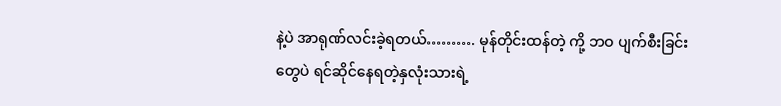နဲ့ပဲ အာရုဏ်လင်းခဲ့ရတယ်………. မုန်တိုင်းထန်တဲ့ ကို့ ဘဝ ပျက်စီးခြင်းတွေပဲ ရင်ဆိုင်နေရတဲ့နှလုံးသားရဲ့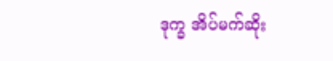ဒုက္ခ အိပ်မက်ဆိုး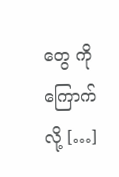တွေ ကိုကြောက်လို့ […]